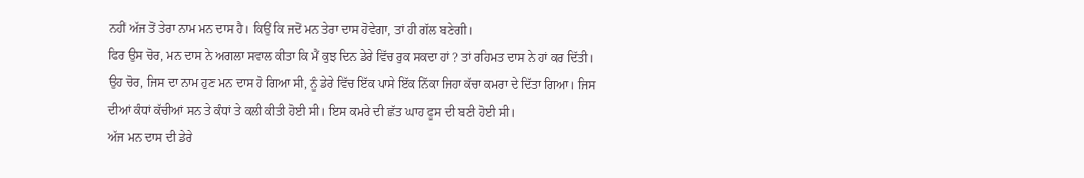ਨਹੀਂ ਅੱਜ ਤੋਂ ਤੇਰਾ ਨਾਮ ਮਨ ਦਾਸ ਹੈ। ਕਿਉਂ ਕਿ ਜਦੋਂ ਮਨ ਤੇਰਾ ਦਾਸ ਹੋਵੇਗਾ, ਤਾਂ ਹੀ ਗੱਲ ਬਣੇਗੀ।
ਫਿਰ ਉਸ ਚੋਰ, ਮਨ ਦਾਸ ਨੇ ਅਗਲਾ ਸਵਾਲ ਕੀਤਾ ਕਿ ਮੈਂ ਕੁਝ ਦਿਨ ਡੇਰੇ ਵਿੱਚ ਰੁਕ ਸਕਦਾ ਹਾਂ ? ਤਾਂ ਰਹਿਮਤ ਦਾਸ ਨੇ ਹਾਂ ਕਰ ਦਿੱਤੀ।
ਉਹ ਚੋਰ, ਜਿਸ ਦਾ ਨਾਮ ਹੁਣ ਮਨ ਦਾਸ ਹੋ ਗਿਆ ਸੀ, ਨੂੰ ਡੇਰੇ ਵਿੱਚ ਇੱਕ ਪਾਸੇ ਇੱਕ ਨਿੱਕਾ ਜਿਹਾ ਕੱਚਾ ਕਮਰਾ ਦੇ ਦਿੱਤਾ ਗਿਆ। ਜਿਸ ਦੀਆਂ ਕੰਧਾਂ ਕੱਚੀਆਂ ਸਨ ਤੇ ਕੰਧਾਂ ਤੇ ਕਲੀ ਕੀਤੀ ਹੋਈ ਸੀ। ਇਸ ਕਮਰੇ ਦੀ ਛੱਤ ਘਾਹ ਫੂਸ ਦੀ ਬਣੀ ਹੋਈ ਸੀ।
ਅੱਜ ਮਨ ਦਾਸ ਦੀ ਡੇਰੇ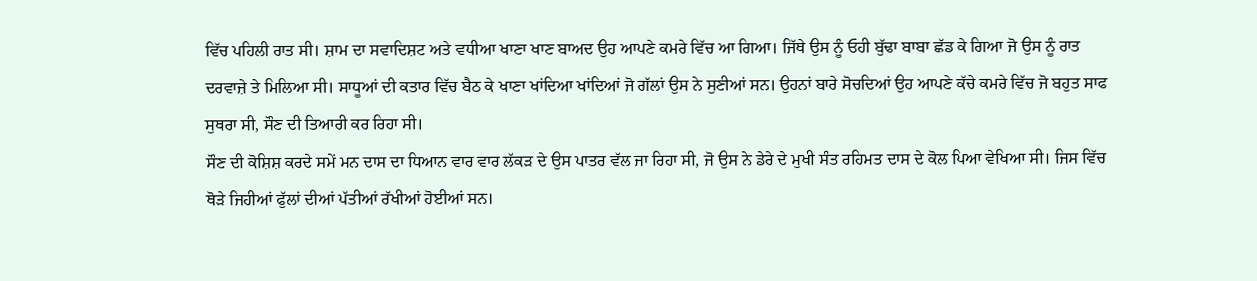ਵਿੱਚ ਪਹਿਲੀ ਰਾਤ ਸੀ। ਸ਼ਾਮ ਦਾ ਸਵਾਦਿਸ਼ਟ ਅਤੇ ਵਧੀਆ ਖਾਣਾ ਖਾਣ ਬਾਅਦ ਉਹ ਆਪਣੇ ਕਮਰੇ ਵਿੱਚ ਆ ਗਿਆ। ਜਿੱਥੇ ਉਸ ਨੂੰ ਓਹੀ ਬੁੱਢਾ ਬਾਬਾ ਛੱਡ ਕੇ ਗਿਆ ਜੋ ਉਸ ਨੂੰ ਰਾਤ ਦਰਵਾਜ਼ੇ ਤੇ ਮਿਲਿਆ ਸੀ। ਸਾਧੂਆਂ ਦੀ ਕਤਾਰ ਵਿੱਚ ਬੈਠ ਕੇ ਖਾਣਾ ਖਾਂਦਿਆ ਖਾਂਦਿਆਂ ਜੋ ਗੱਲਾਂ ਉਸ ਨੇ ਸੁਣੀਆਂ ਸਨ। ਉਹਨਾਂ ਬਾਰੇ ਸੋਚਦਿਆਂ ਉਹ ਆਪਣੇ ਕੱਚੇ ਕਮਰੇ ਵਿੱਚ ਜੋ ਬਹੁਤ ਸਾਫ ਸੁਥਰਾ ਸੀ, ਸੌਣ ਦੀ ਤਿਆਰੀ ਕਰ ਰਿਹਾ ਸੀ।
ਸੌਣ ਦੀ ਕੋਸ਼ਿਸ਼ ਕਰਦੇ ਸਮੇਂ ਮਨ ਦਾਸ ਦਾ ਧਿਆਨ ਵਾਰ ਵਾਰ ਲੱਕੜ ਦੇ ਉਸ ਪਾਤਰ ਵੱਲ ਜਾ ਰਿਹਾ ਸੀ, ਜੋ ਉਸ ਨੇ ਡੇਰੇ ਦੇ ਮੁਖੀ ਸੰਤ ਰਹਿਮਤ ਦਾਸ ਦੇ ਕੋਲ ਪਿਆ ਵੇਖਿਆ ਸੀ। ਜਿਸ ਵਿੱਚ ਥੋੜੇ ਜਿਹੀਆਂ ਫੁੱਲਾਂ ਦੀਆਂ ਪੱਤੀਆਂ ਰੱਖੀਆਂ ਹੋਈਆਂ ਸਨ।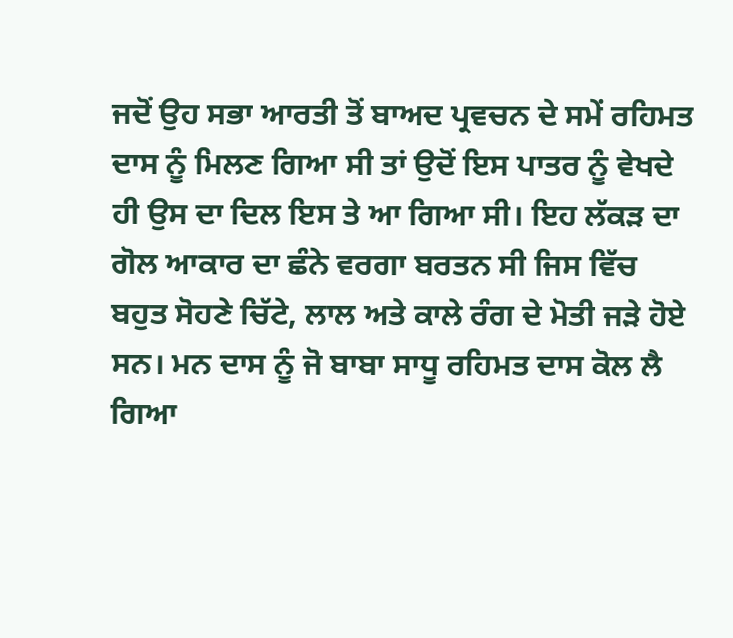ਜਦੋਂ ਉਹ ਸਭਾ ਆਰਤੀ ਤੋਂ ਬਾਅਦ ਪ੍ਰਵਚਨ ਦੇ ਸਮੇਂ ਰਹਿਮਤ ਦਾਸ ਨੂੰ ਮਿਲਣ ਗਿਆ ਸੀ ਤਾਂ ਉਦੋਂ ਇਸ ਪਾਤਰ ਨੂੰ ਵੇਖਦੇ ਹੀ ਉਸ ਦਾ ਦਿਲ ਇਸ ਤੇ ਆ ਗਿਆ ਸੀ। ਇਹ ਲੱਕੜ ਦਾ ਗੋਲ ਆਕਾਰ ਦਾ ਛੰਨੇ ਵਰਗਾ ਬਰਤਨ ਸੀ ਜਿਸ ਵਿੱਚ ਬਹੁਤ ਸੋਹਣੇ ਚਿੱਟੇ, ਲਾਲ ਅਤੇ ਕਾਲੇ ਰੰਗ ਦੇ ਮੋਤੀ ਜੜੇ ਹੋਏ ਸਨ। ਮਨ ਦਾਸ ਨੂੰ ਜੋ ਬਾਬਾ ਸਾਧੂ ਰਹਿਮਤ ਦਾਸ ਕੋਲ ਲੈ ਗਿਆ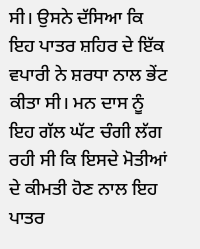ਸੀ। ਉਸਨੇ ਦੱਸਿਆ ਕਿ ਇਹ ਪਾਤਰ ਸ਼ਹਿਰ ਦੇ ਇੱਕ ਵਪਾਰੀ ਨੇ ਸ਼ਰਧਾ ਨਾਲ ਭੇਂਟ ਕੀਤਾ ਸੀ। ਮਨ ਦਾਸ ਨੂੰ ਇਹ ਗੱਲ ਘੱਟ ਚੰਗੀ ਲੱਗ ਰਹੀ ਸੀ ਕਿ ਇਸਦੇ ਮੋਤੀਆਂ ਦੇ ਕੀਮਤੀ ਹੋਣ ਨਾਲ ਇਹ ਪਾਤਰ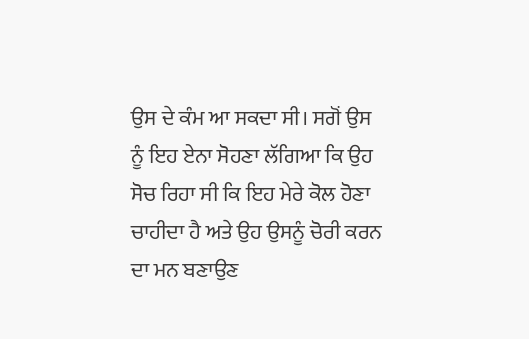ਉਸ ਦੇ ਕੰਮ ਆ ਸਕਦਾ ਸੀ। ਸਗੋਂ ਉਸ ਨੂੰ ਇਹ ਏਨਾ ਸੋਹਣਾ ਲੱਗਿਆ ਕਿ ਉਹ ਸੋਚ ਰਿਹਾ ਸੀ ਕਿ ਇਹ ਮੇਰੇ ਕੋਲ ਹੋਣਾ ਚਾਹੀਦਾ ਹੈ ਅਤੇ ਉਹ ਉਸਨੂੰ ਚੋਰੀ ਕਰਨ ਦਾ ਮਨ ਬਣਾਉਣ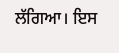ਲੱਗਿਆ। ਇਸ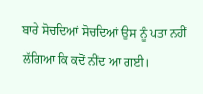ਬਾਰੇ ਸੋਚਦਿਆਂ ਸੋਚਦਿਆਂ ਉਸ ਨੂੰ ਪਤਾ ਨਹੀਂ ਲੱਗਿਆ ਕਿ ਕਦੋਂ ਨੀਂਦ ਆ ਗਈ।